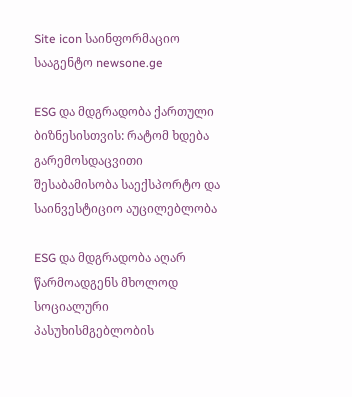Site icon საინფორმაციო სააგენტო newsone.ge

ESG და მდგრადობა ქართული ბიზნესისთვის: რატომ ხდება გარემოსდაცვითი შესაბამისობა საექსპორტო და საინვესტიციო აუცილებლობა

ESG და მდგრადობა აღარ წარმოადგენს მხოლოდ სოციალური პასუხისმგებლობის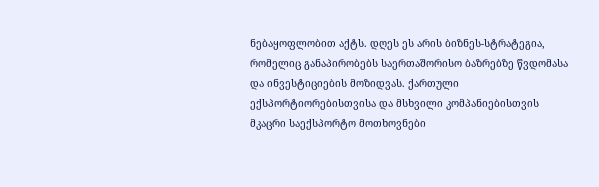ნებაყოფლობით აქტს. დღეს ეს არის ბიზნეს-სტრატეგია, რომელიც განაპირობებს საერთაშორისო ბაზრებზე წვდომასა და ინვესტიციების მოზიდვას. ქართული ექსპორტიორებისთვისა და მსხვილი კომპანიებისთვის მკაცრი საექსპორტო მოთხოვნები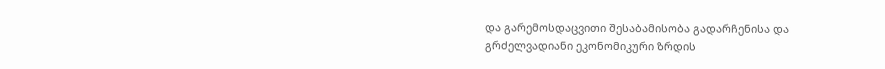და გარემოსდაცვითი შესაბამისობა გადარჩენისა და გრძელვადიანი ეკონომიკური ზრდის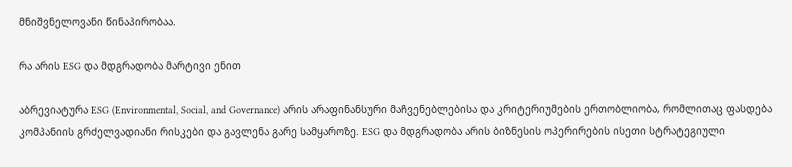მნიშვნელოვანი წინაპირობაა.

რა არის ESG და მდგრადობა მარტივი ენით

აბრევიატურა ESG (Environmental, Social, and Governance) არის არაფინანსური მაჩვენებლებისა და კრიტერიუმების ერთობლიობა, რომლითაც ფასდება კომპანიის გრძელვადიანი რისკები და გავლენა გარე სამყაროზე. ESG და მდგრადობა არის ბიზნესის ოპერირების ისეთი სტრატეგიული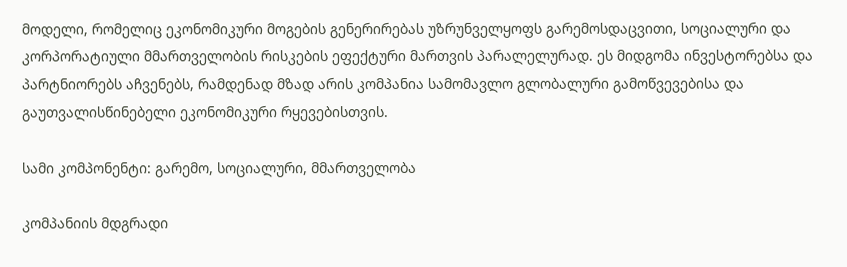მოდელი, რომელიც ეკონომიკური მოგების გენერირებას უზრუნველყოფს გარემოსდაცვითი, სოციალური და კორპორატიული მმართველობის რისკების ეფექტური მართვის პარალელურად. ეს მიდგომა ინვესტორებსა და პარტნიორებს აჩვენებს, რამდენად მზად არის კომპანია სამომავლო გლობალური გამოწვევებისა და გაუთვალისწინებელი ეკონომიკური რყევებისთვის.

სამი კომპონენტი: გარემო, სოციალური, მმართველობა

კომპანიის მდგრადი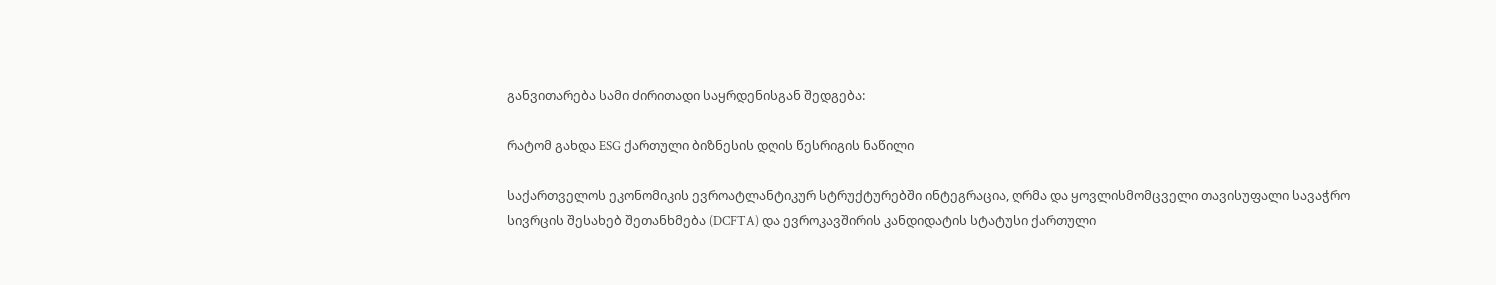განვითარება სამი ძირითადი საყრდენისგან შედგება:

რატომ გახდა ESG ქართული ბიზნესის დღის წესრიგის ნაწილი

საქართველოს ეკონომიკის ევროატლანტიკურ სტრუქტურებში ინტეგრაცია, ღრმა და ყოვლისმომცველი თავისუფალი სავაჭრო სივრცის შესახებ შეთანხმება (DCFTA) და ევროკავშირის კანდიდატის სტატუსი ქართული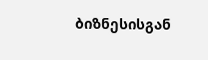ბიზნესისგან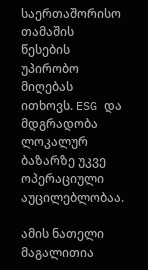საერთაშორისო თამაშის წესების უპირობო მიღებას ითხოვს. ESG და მდგრადობა ლოკალურ ბაზარზე უკვე ოპერაციული აუცილებლობაა.

ამის ნათელი მაგალითია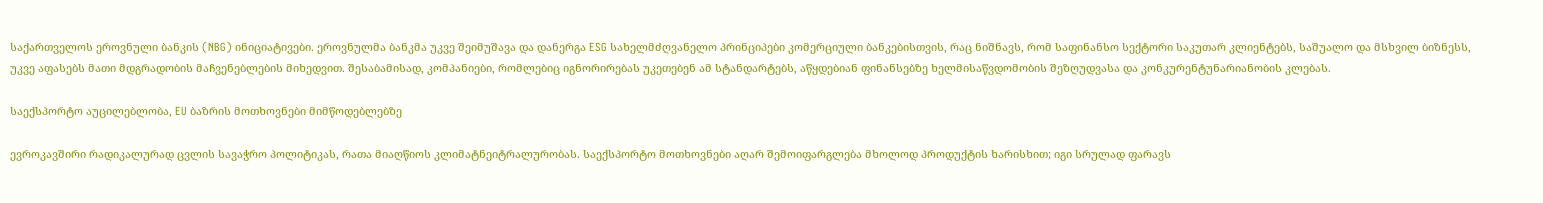საქართველოს ეროვნული ბანკის (NBG) ინიციატივები. ეროვნულმა ბანკმა უკვე შეიმუშავა და დანერგა ESG სახელმძღვანელო პრინციპები კომერციული ბანკებისთვის, რაც ნიშნავს, რომ საფინანსო სექტორი საკუთარ კლიენტებს, საშუალო და მსხვილ ბიზნესს, უკვე აფასებს მათი მდგრადობის მაჩვენებლების მიხედვით. შესაბამისად, კომპანიები, რომლებიც იგნორირებას უკეთებენ ამ სტანდარტებს, აწყდებიან ფინანსებზე ხელმისაწვდომობის შეზღუდვასა და კონკურენტუნარიანობის კლებას.

საექსპორტო აუცილებლობა, EU ბაზრის მოთხოვნები მიმწოდებლებზე

ევროკავშირი რადიკალურად ცვლის სავაჭრო პოლიტიკას, რათა მიაღწიოს კლიმატნეიტრალურობას. საექსპორტო მოთხოვნები აღარ შემოიფარგლება მხოლოდ პროდუქტის ხარისხით; იგი სრულად ფარავს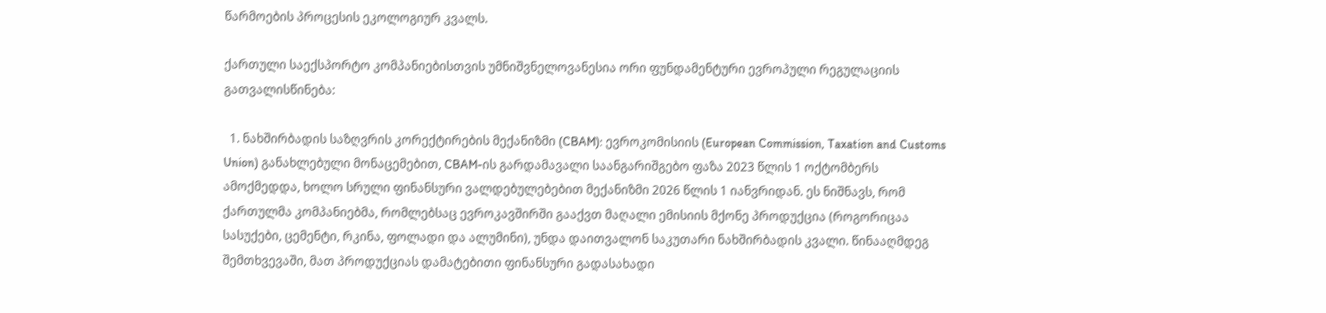წარმოების პროცესის ეკოლოგიურ კვალს.

ქართული საექსპორტო კომპანიებისთვის უმნიშვნელოვანესია ორი ფუნდამენტური ევროპული რეგულაციის გათვალისწინება:

  1. ნახშირბადის საზღვრის კორექტირების მექანიზმი (CBAM): ევროკომისიის (European Commission, Taxation and Customs Union) განახლებული მონაცემებით, CBAM-ის გარდამავალი საანგარიშგებო ფაზა 2023 წლის 1 ოქტომბერს ამოქმედდა, ხოლო სრული ფინანსური ვალდებულებებით მექანიზმი 2026 წლის 1 იანვრიდან. ეს ნიშნავს, რომ ქართულმა კომპანიებმა, რომლებსაც ევროკავშირში გააქვთ მაღალი ემისიის მქონე პროდუქცია (როგორიცაა სასუქები, ცემენტი, რკინა, ფოლადი და ალუმინი), უნდა დაითვალონ საკუთარი ნახშირბადის კვალი. წინააღმდეგ შემთხვევაში, მათ პროდუქციას დამატებითი ფინანსური გადასახადი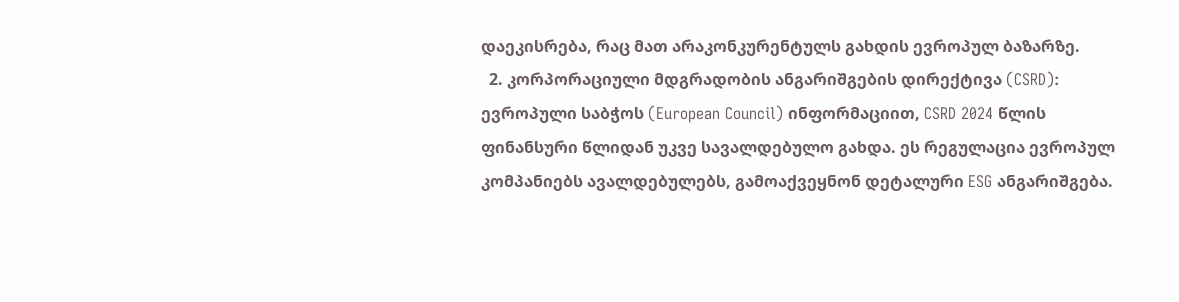დაეკისრება, რაც მათ არაკონკურენტულს გახდის ევროპულ ბაზარზე.
  2. კორპორაციული მდგრადობის ანგარიშგების დირექტივა (CSRD): ევროპული საბჭოს (European Council) ინფორმაციით, CSRD 2024 წლის ფინანსური წლიდან უკვე სავალდებულო გახდა. ეს რეგულაცია ევროპულ კომპანიებს ავალდებულებს, გამოაქვეყნონ დეტალური ESG ანგარიშგება.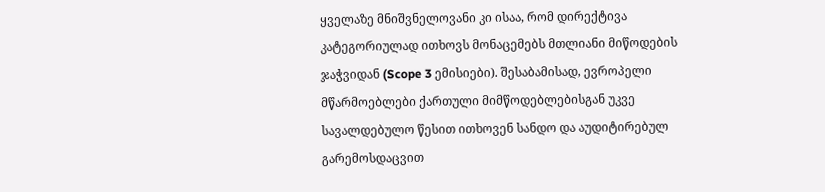ყველაზე მნიშვნელოვანი კი ისაა, რომ დირექტივა კატეგორიულად ითხოვს მონაცემებს მთლიანი მიწოდების ჯაჭვიდან (Scope 3 ემისიები). შესაბამისად, ევროპელი მწარმოებლები ქართული მიმწოდებლებისგან უკვე სავალდებულო წესით ითხოვენ სანდო და აუდიტირებულ გარემოსდაცვით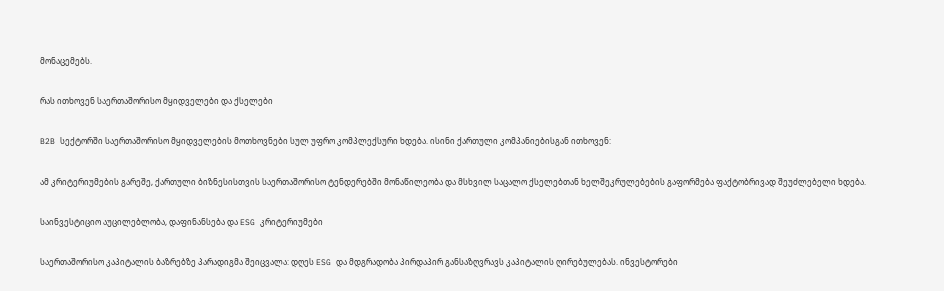მონაცემებს.

რას ითხოვენ საერთაშორისო მყიდველები და ქსელები

B2B სექტორში საერთაშორისო მყიდველების მოთხოვნები სულ უფრო კომპლექსური ხდება. ისინი ქართული კომპანიებისგან ითხოვენ:

ამ კრიტერიუმების გარეშე, ქართული ბიზნესისთვის საერთაშორისო ტენდერებში მონაწილეობა და მსხვილ საცალო ქსელებთან ხელშეკრულებების გაფორმება ფაქტობრივად შეუძლებელი ხდება.

საინვესტიციო აუცილებლობა, დაფინანსება და ESG კრიტერიუმები

საერთაშორისო კაპიტალის ბაზრებზე პარადიგმა შეიცვალა: დღეს ESG და მდგრადობა პირდაპირ განსაზღვრავს კაპიტალის ღირებულებას. ინვესტორები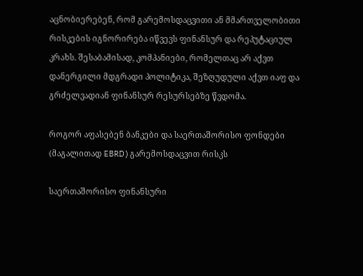აცნობიერებენ, რომ გარემოსდაცვითი ან მმართველობითი რისკების იგნორირება იწვევს ფინანსურ და რეპუტაციულ კრახს. შესაბამისად, კომპანიები, რომელთაც არ აქვთ დანერგილი მდგრადი პოლიტიკა, შეზღუდული აქვთ იაფ და გრძელვადიან ფინანსურ რესურსებზე წვდომა.

როგორ აფასებენ ბანკები და საერთაშორისო ფონდები (მაგალითად EBRD) გარემოსდაცვით რისკს

საერთაშორისო ფინანსური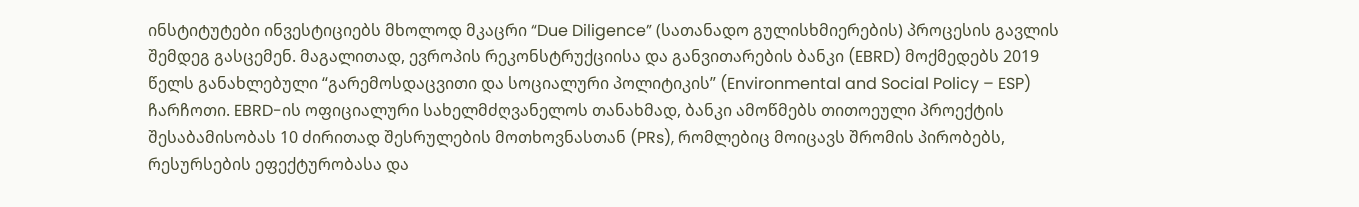ინსტიტუტები ინვესტიციებს მხოლოდ მკაცრი “Due Diligence” (სათანადო გულისხმიერების) პროცესის გავლის შემდეგ გასცემენ. მაგალითად, ევროპის რეკონსტრუქციისა და განვითარების ბანკი (EBRD) მოქმედებს 2019 წელს განახლებული “გარემოსდაცვითი და სოციალური პოლიტიკის” (Environmental and Social Policy – ESP) ჩარჩოთი. EBRD-ის ოფიციალური სახელმძღვანელოს თანახმად, ბანკი ამოწმებს თითოეული პროექტის შესაბამისობას 10 ძირითად შესრულების მოთხოვნასთან (PRs), რომლებიც მოიცავს შრომის პირობებს, რესურსების ეფექტურობასა და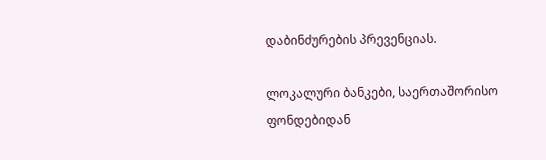დაბინძურების პრევენციას.

ლოკალური ბანკები, საერთაშორისო ფონდებიდან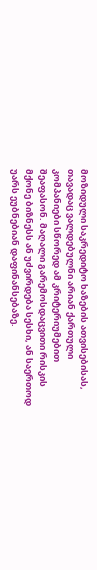მოზიდული საკრედიტო ხაზების ათვისებისას, თავადაც ვალდებულნი არიან ქართული კომპანიები სწორედ ამ კრიტერიუმებით შეაფასონ. მაღალი გარემოსდაცვითი რისკის მქონე ბიზნესს ან უძვირდება სესხი, ან საერთოდ უარს ეუბნებიან დაფინანსებაზე.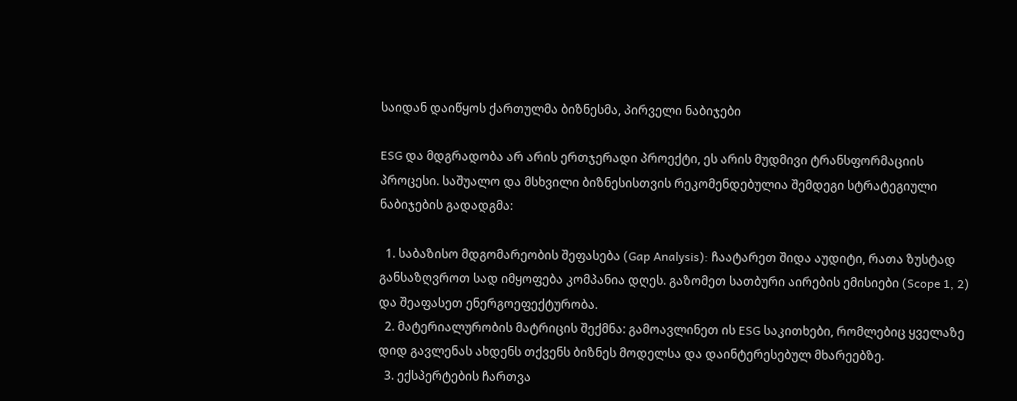საიდან დაიწყოს ქართულმა ბიზნესმა, პირველი ნაბიჯები

ESG და მდგრადობა არ არის ერთჯერადი პროექტი, ეს არის მუდმივი ტრანსფორმაციის პროცესი. საშუალო და მსხვილი ბიზნესისთვის რეკომენდებულია შემდეგი სტრატეგიული ნაბიჯების გადადგმა:

  1. საბაზისო მდგომარეობის შეფასება (Gap Analysis): ჩაატარეთ შიდა აუდიტი, რათა ზუსტად განსაზღვროთ სად იმყოფება კომპანია დღეს. გაზომეთ სათბური აირების ემისიები (Scope 1, 2) და შეაფასეთ ენერგოეფექტურობა.
  2. მატერიალურობის მატრიცის შექმნა: გამოავლინეთ ის ESG საკითხები, რომლებიც ყველაზე დიდ გავლენას ახდენს თქვენს ბიზნეს მოდელსა და დაინტერესებულ მხარეებზე.
  3. ექსპერტების ჩართვა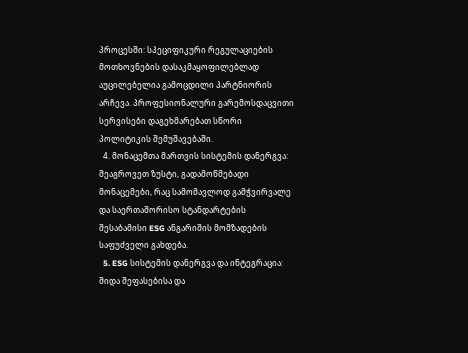პროცესში: სპეციფიკური რეგულაციების მოთხოვნების დასაკმაყოფილებლად აუცილებელია გამოცდილი პარტნიორის არჩევა. პროფესიონალური გარემოსდაცვითი სერვისები დაგეხმარებათ სწორი პოლიტიკის შემუშავებაში.
  4. მონაცემთა მართვის სისტემის დანერგვა: შეაგროვეთ ზუსტი, გადამოწმებადი მონაცემები, რაც სამომავლოდ გამჭვირვალე და საერთაშორისო სტანდარტების შესაბამისი ESG ანგარიშის მომზადების საფუძველი გახდება.
  5. ESG სისტემის დანერგვა და ინტეგრაცია: შიდა შეფასებისა და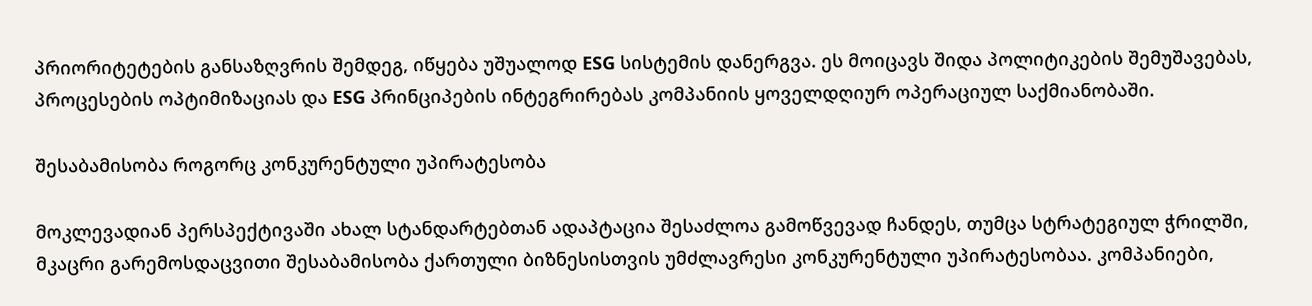პრიორიტეტების განსაზღვრის შემდეგ, იწყება უშუალოდ ESG სისტემის დანერგვა. ეს მოიცავს შიდა პოლიტიკების შემუშავებას, პროცესების ოპტიმიზაციას და ESG პრინციპების ინტეგრირებას კომპანიის ყოველდღიურ ოპერაციულ საქმიანობაში.

შესაბამისობა როგორც კონკურენტული უპირატესობა

მოკლევადიან პერსპექტივაში ახალ სტანდარტებთან ადაპტაცია შესაძლოა გამოწვევად ჩანდეს, თუმცა სტრატეგიულ ჭრილში, მკაცრი გარემოსდაცვითი შესაბამისობა ქართული ბიზნესისთვის უმძლავრესი კონკურენტული უპირატესობაა. კომპანიები,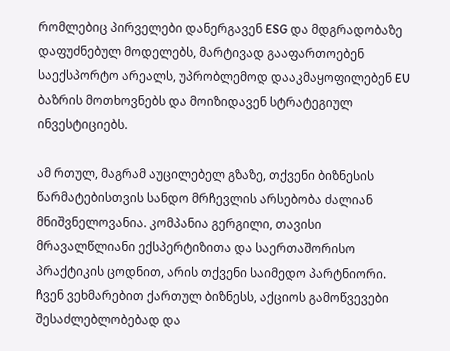რომლებიც პირველები დანერგავენ ESG და მდგრადობაზე დაფუძნებულ მოდელებს, მარტივად გააფართოებენ საექსპორტო არეალს, უპრობლემოდ დააკმაყოფილებენ EU ბაზრის მოთხოვნებს და მოიზიდავენ სტრატეგიულ ინვესტიციებს.

ამ რთულ, მაგრამ აუცილებელ გზაზე, თქვენი ბიზნესის წარმატებისთვის სანდო მრჩევლის არსებობა ძალიან მნიშვნელოვანია. კომპანია გერგილი, თავისი მრავალწლიანი ექსპერტიზითა და საერთაშორისო პრაქტიკის ცოდნით, არის თქვენი საიმედო პარტნიორი. ჩვენ ვეხმარებით ქართულ ბიზნესს, აქციოს გამოწვევები შესაძლებლობებად და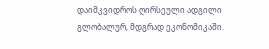დაიმკვიდროს ღირსეული ადგილი გლობალურ, მდგრად ეკონომიკაში.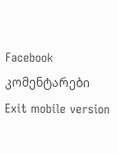Facebook კომენტარები
Exit mobile version